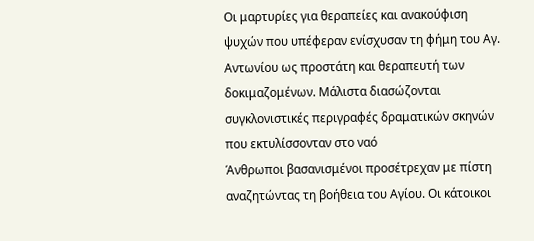Οι μαρτυρίες για θεραπείες και ανακούφιση ψυχών που υπέφεραν ενίσχυσαν τη φήμη του Αγ. Αντωνίου ως προστάτη και θεραπευτή των δοκιμαζομένων. Μάλιστα διασώζονται συγκλονιστικές περιγραφές δραματικών σκηνών που εκτυλίσσονταν στο ναό
Άνθρωποι βασανισμένοι προσέτρεχαν με πίστη αναζητώντας τη βοήθεια του Αγίου. Οι κάτοικοι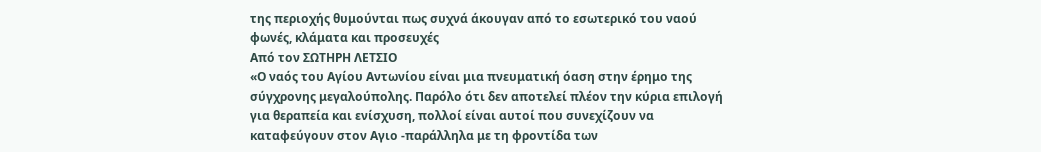της περιοχής θυμούνται πως συχνά άκουγαν από το εσωτερικό του ναού φωνές, κλάματα και προσευχές
Από τον ΣΩΤΗΡΗ ΛΕΤΣΙΟ
«Ο ναός του Αγίου Αντωνίου είναι μια πνευματική όαση στην έρημο της σύγχρονης μεγαλούπολης. Παρόλο ότι δεν αποτελεί πλέον την κύρια επιλογή για θεραπεία και ενίσχυση, πολλοί είναι αυτοί που συνεχίζουν να καταφεύγουν στον Αγιο -παράλληλα με τη φροντίδα των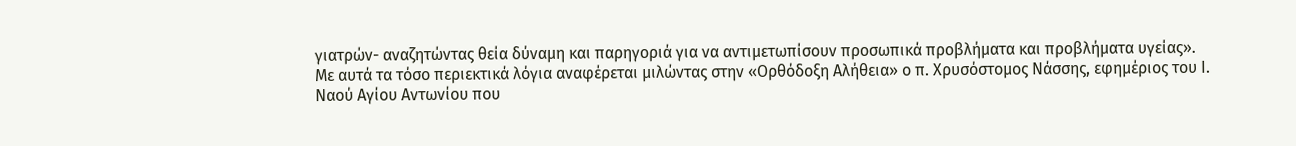γιατρών- αναζητώντας θεία δύναμη και παρηγοριά για να αντιμετωπίσουν προσωπικά προβλήματα και προβλήματα υγείας».
Με αυτά τα τόσο περιεκτικά λόγια αναφέρεται μιλώντας στην «Ορθόδοξη Αλήθεια» ο π. Χρυσόστομος Νάσσης, εφημέριος του Ι. Ναού Αγίου Αντωνίου που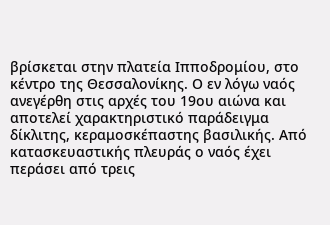βρίσκεται στην πλατεία Ιπποδρομίου, στο κέντρο της Θεσσαλονίκης. Ο εν λόγω ναός ανεγέρθη στις αρχές του 19ου αιώνα και αποτελεί χαρακτηριστικό παράδειγμα δίκλιτης, κεραμοσκέπαστης βασιλικής. Από κατασκευαστικής πλευράς ο ναός έχει περάσει από τρεις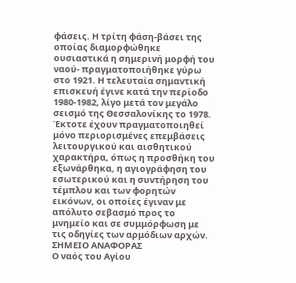φάσεις. Η τρίτη φάση-βάσει της οποίας διαμορφώθηκε ουσιαστικά η σημερινή μορφή του ναού- πραγματοποιήθηκε γύρω στο 1921. Η τελευταία σημαντική επισκευή έγινε κατά την περίοδο 1980-1982, λίγο μετά τον μεγάλο σεισμό της Θεσσαλονίκης το 1978. Έκτοτε έχουν πραγματοποιηθεί μόνο περιορισμένες επεμβάσεις λειτουργικού και αισθητικού χαρακτήρα, όπως η προσθήκη του εξωνάρθηκα, η αγιογράφηση του εσωτερικού και η συντήρηση του τέμπλου και των φορητών εικόνων, οι οποίες έγιναν με απόλυτο σεβασμό προς το μνημείο και σε συμμόρφωση με τις οδηγίες των αρμόδιων αρχών.
ΣΗΜΕΙΟ ΑΝΑΦΟΡΑΣ
Ο ναός του Αγίου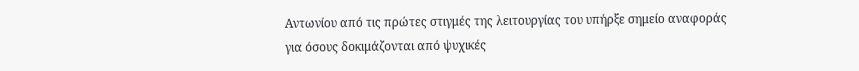Αντωνίου από τις πρώτες στιγμές της λειτουργίας του υπήρξε σημείο αναφοράς για όσους δοκιμάζονται από ψυχικές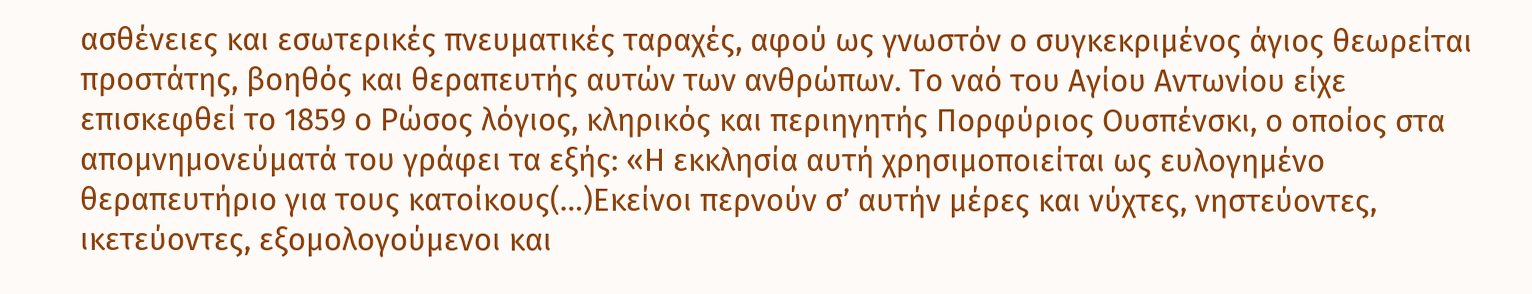ασθένειες και εσωτερικές πνευματικές ταραχές, αφού ως γνωστόν ο συγκεκριμένος άγιος θεωρείται προστάτης, βοηθός και θεραπευτής αυτών των ανθρώπων. Το ναό του Αγίου Αντωνίου είχε επισκεφθεί το 1859 ο Ρώσος λόγιος, κληρικός και περιηγητής Πορφύριος Ουσπένσκι, ο οποίος στα απομνημονεύματά του γράφει τα εξής: «Η εκκλησία αυτή χρησιμοποιείται ως ευλογημένο θεραπευτήριο για τους κατοίκους(…)Εκείνοι περνούν σ’ αυτήν μέρες και νύχτες, νηστεύοντες, ικετεύοντες, εξομολογούμενοι και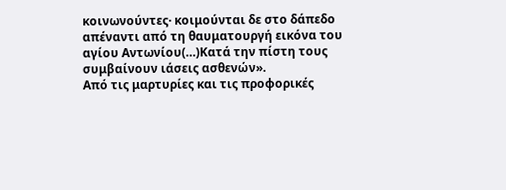κοινωνούντες· κοιμούνται δε στο δάπεδο απέναντι από τη θαυματουργή εικόνα του αγίου Αντωνίου(…)Κατά την πίστη τους συμβαίνουν ιάσεις ασθενών».
Από τις μαρτυρίες και τις προφορικές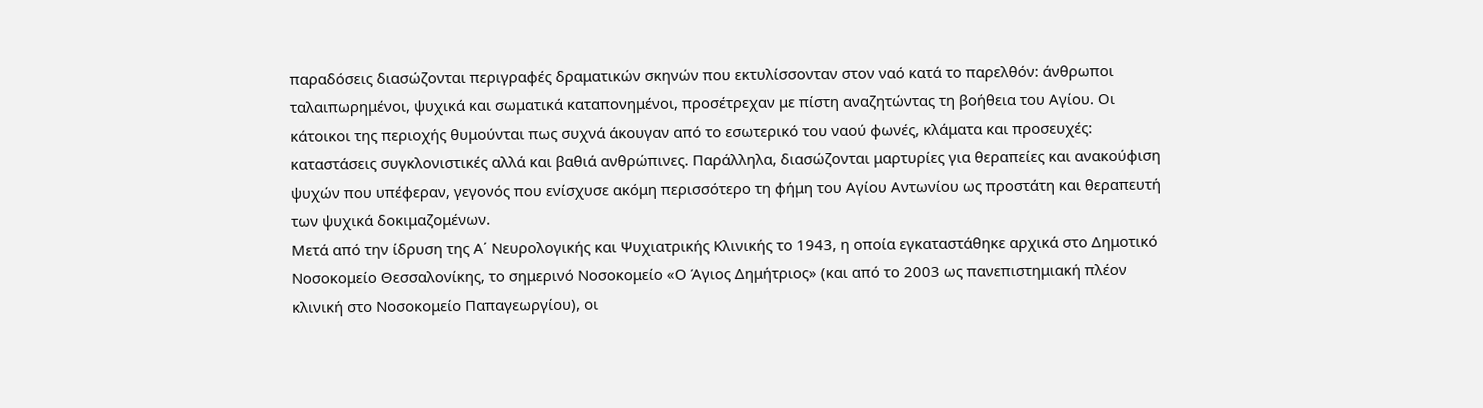παραδόσεις διασώζονται περιγραφές δραματικών σκηνών που εκτυλίσσονταν στον ναό κατά το παρελθόν: άνθρωποι ταλαιπωρημένοι, ψυχικά και σωματικά καταπονημένοι, προσέτρεχαν με πίστη αναζητώντας τη βοήθεια του Αγίου. Οι κάτοικοι της περιοχής θυμούνται πως συχνά άκουγαν από το εσωτερικό του ναού φωνές, κλάματα και προσευχές: καταστάσεις συγκλονιστικές αλλά και βαθιά ανθρώπινες. Παράλληλα, διασώζονται μαρτυρίες για θεραπείες και ανακούφιση ψυχών που υπέφεραν, γεγονός που ενίσχυσε ακόμη περισσότερο τη φήμη του Αγίου Αντωνίου ως προστάτη και θεραπευτή των ψυχικά δοκιμαζομένων.
Μετά από την ίδρυση της Α΄ Νευρολογικής και Ψυχιατρικής Κλινικής το 1943, η οποία εγκαταστάθηκε αρχικά στο Δημοτικό Νοσοκομείο Θεσσαλονίκης, το σημερινό Νοσοκομείο «Ο Άγιος Δημήτριος» (και από το 2003 ως πανεπιστημιακή πλέον κλινική στο Νοσοκομείο Παπαγεωργίου), οι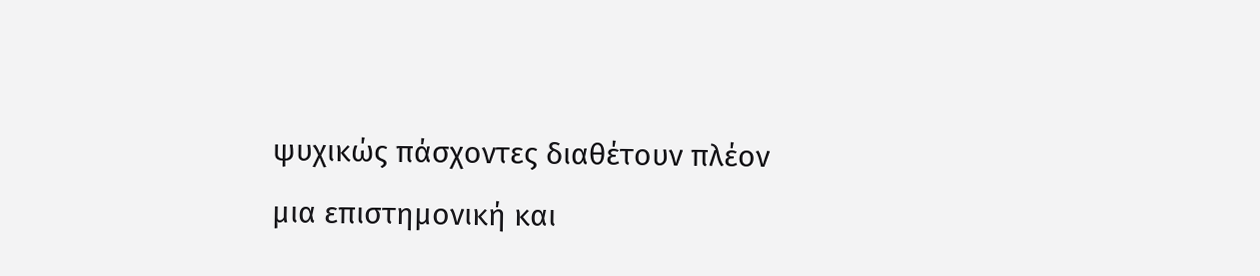ψυχικώς πάσχοντες διαθέτουν πλέον μια επιστημονική και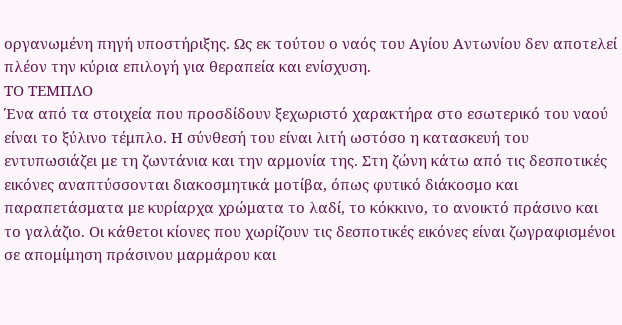οργανωμένη πηγή υποστήριξης. Ως εκ τούτου ο ναός του Αγίου Αντωνίου δεν αποτελεί πλέον την κύρια επιλογή για θεραπεία και ενίσχυση.
ΤΟ ΤΕΜΠΛΟ
Ένα από τα στοιχεία που προσδίδουν ξεχωριστό χαρακτήρα στο εσωτερικό του ναού είναι το ξύλινο τέμπλο. Η σύνθεσή του είναι λιτή ωστόσο η κατασκευή του εντυπωσιάζει με τη ζωντάνια και την αρμονία της. Στη ζώνη κάτω από τις δεσποτικές εικόνες αναπτύσσονται διακοσμητικά μοτίβα, όπως φυτικό διάκοσμο και παραπετάσματα με κυρίαρχα χρώματα το λαδί, το κόκκινο, το ανοικτό πράσινο και το γαλάζιο. Οι κάθετοι κίονες που χωρίζουν τις δεσποτικές εικόνες είναι ζωγραφισμένοι σε απομίμηση πράσινου μαρμάρου και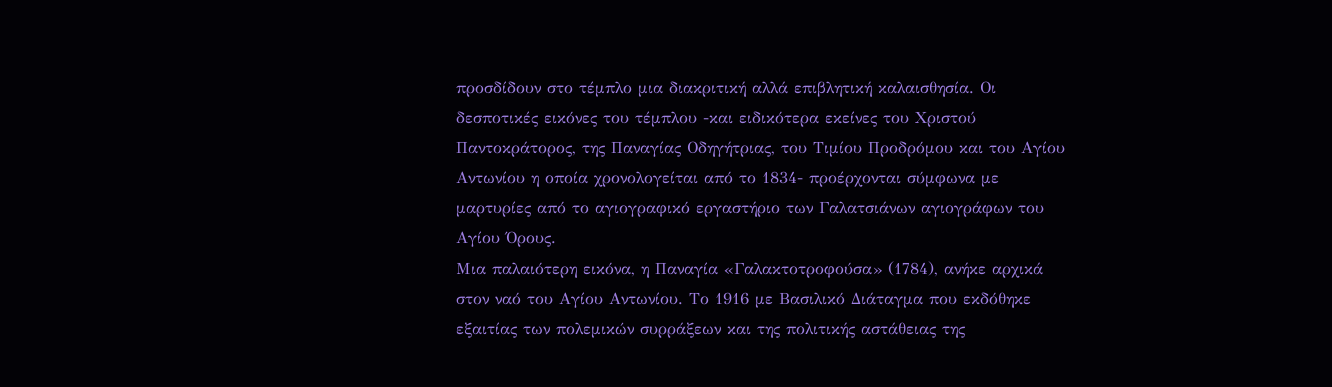προσδίδουν στο τέμπλο μια διακριτική αλλά επιβλητική καλαισθησία. Οι δεσποτικές εικόνες του τέμπλου -και ειδικότερα εκείνες του Χριστού Παντοκράτορος, της Παναγίας Οδηγήτριας, του Τιμίου Προδρόμου και του Αγίου Αντωνίου η οποία χρονολογείται από το 1834- προέρχονται σύμφωνα με μαρτυρίες από το αγιογραφικό εργαστήριο των Γαλατσιάνων αγιογράφων του Αγίου Όρους.
Μια παλαιότερη εικόνα, η Παναγία «Γαλακτοτροφούσα» (1784), ανήκε αρχικά στον ναό του Αγίου Αντωνίου. Το 1916 με Βασιλικό Διάταγμα που εκδόθηκε εξαιτίας των πολεμικών συρράξεων και της πολιτικής αστάθειας της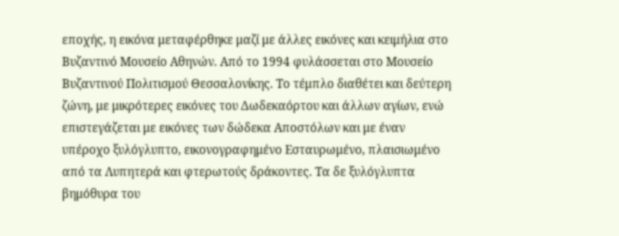εποχής, η εικόνα μεταφέρθηκε μαζί με άλλες εικόνες και κειμήλια στο Βυζαντινό Μουσείο Αθηνών. Από το 1994 φυλάσσεται στο Μουσείο Βυζαντινού Πολιτισμού Θεσσαλονίκης. Το τέμπλο διαθέτει και δεύτερη ζώνη, με μικρότερες εικόνες του Δωδεκαόρτου και άλλων αγίων, ενώ επιστεγάζεται με εικόνες των δώδεκα Αποστόλων και με έναν υπέροχο ξυλόγλυπτο, εικονογραφημένο Εσταυρωμένο, πλαισιωμένο από τα Λυπητερά και φτερωτούς δράκοντες. Τα δε ξυλόγλυπτα βημόθυρα του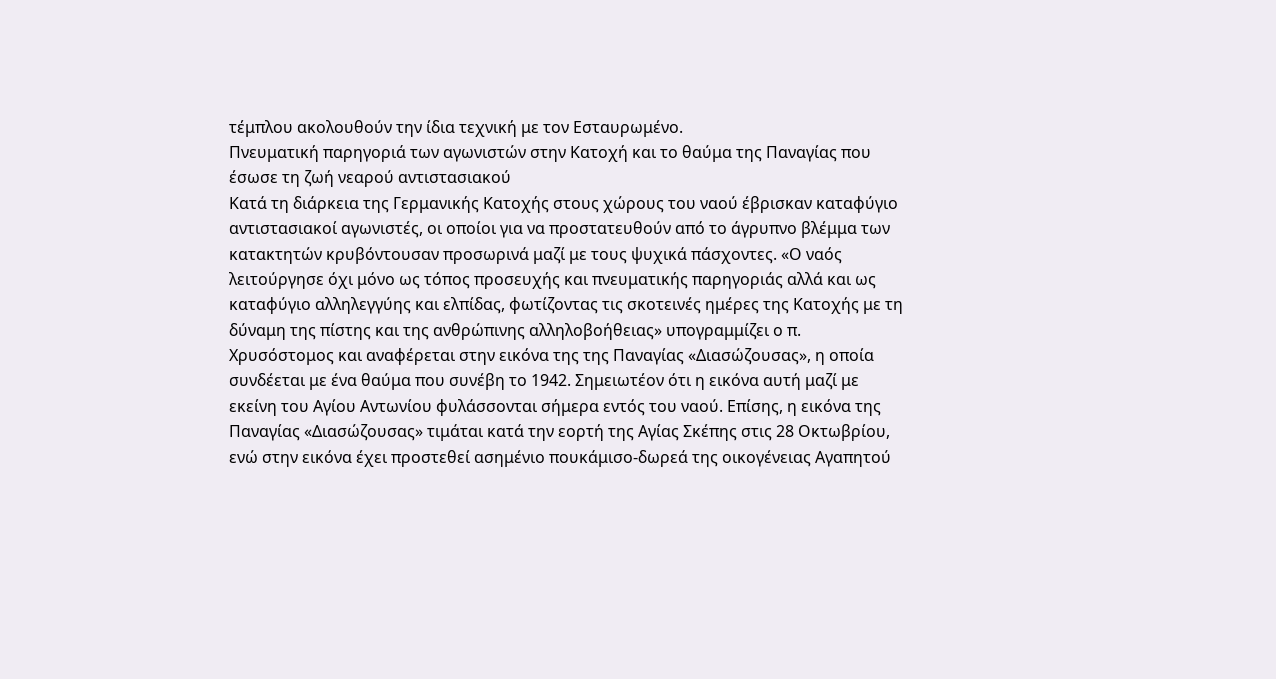τέμπλου ακολουθούν την ίδια τεχνική με τον Εσταυρωμένο.
Πνευματική παρηγοριά των αγωνιστών στην Κατοχή και το θαύμα της Παναγίας που έσωσε τη ζωή νεαρού αντιστασιακού
Κατά τη διάρκεια της Γερμανικής Κατοχής στους χώρους του ναού έβρισκαν καταφύγιο αντιστασιακοί αγωνιστές, οι οποίοι για να προστατευθούν από το άγρυπνο βλέμμα των κατακτητών κρυβόντουσαν προσωρινά μαζί με τους ψυχικά πάσχοντες. «Ο ναός λειτούργησε όχι μόνο ως τόπος προσευχής και πνευματικής παρηγοριάς αλλά και ως καταφύγιο αλληλεγγύης και ελπίδας, φωτίζοντας τις σκοτεινές ημέρες της Κατοχής με τη δύναμη της πίστης και της ανθρώπινης αλληλοβοήθειας» υπογραμμίζει ο π. Χρυσόστομος και αναφέρεται στην εικόνα της της Παναγίας «Διασώζουσας», η οποία συνδέεται με ένα θαύμα που συνέβη το 1942. Σημειωτέον ότι η εικόνα αυτή μαζί με εκείνη του Αγίου Αντωνίου φυλάσσονται σήμερα εντός του ναού. Επίσης, η εικόνα της Παναγίας «Διασώζουσας» τιμάται κατά την εορτή της Αγίας Σκέπης στις 28 Οκτωβρίου, ενώ στην εικόνα έχει προστεθεί ασημένιο πουκάμισο-δωρεά της οικογένειας Αγαπητού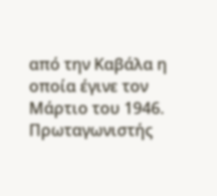από την Καβάλα η οποία έγινε τον Μάρτιο του 1946.
Πρωταγωνιστής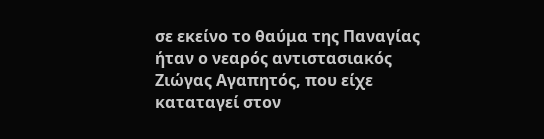σε εκείνο το θαύμα της Παναγίας ήταν ο νεαρός αντιστασιακός Ζιώγας Αγαπητός, που είχε καταταγεί στον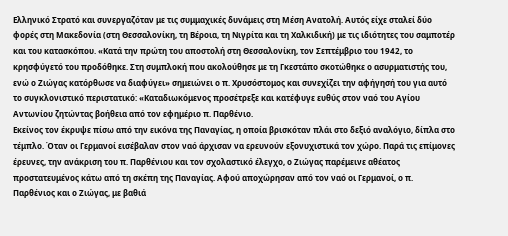Ελληνικό Στρατό και συνεργαζόταν με τις συμμαχικές δυνάμεις στη Μέση Ανατολή. Αυτός είχε σταλεί δύο φορές στη Μακεδονία (στη Θεσσαλονίκη, τη Βέροια, τη Νιγρίτα και τη Χαλκιδική) με τις ιδιότητες του σαμποτέρ και του κατασκόπου. «Κατά την πρώτη του αποστολή στη Θεσσαλονίκη, τον Σεπτέμβριο του 1942, το κρησφύγετό του προδόθηκε. Στη συμπλοκή που ακολούθησε με τη Γκεστάπο σκοτώθηκε ο ασυρματιστής του, ενώ ο Ζιώγας κατόρθωσε να διαφύγει» σημειώνει ο π. Χρυσόστομος και συνεχίζει την αφήγησή του για αυτό το συγκλονιστικό περιστατικό: «Καταδιωκόμενος προσέτρεξε και κατέφυγε ευθύς στον ναό του Αγίου Αντωνίου ζητώντας βοήθεια από τον εφημέριο π. Παρθένιο.
Εκείνος τον έκρυψε πίσω από την εικόνα της Παναγίας, η οποία βρισκόταν πλάι στο δεξιό αναλόγιο, δίπλα στο τέμπλο. Όταν οι Γερμανοί εισέβαλαν στον ναό άρχισαν να ερευνούν εξονυχιστικά τον χώρο. Παρά τις επίμονες έρευνες, την ανάκριση του π. Παρθένιου και τον σχολαστικό έλεγχο, ο Ζιώγας παρέμεινε αθέατος προστατευμένος κάτω από τη σκέπη της Παναγίας. Αφού αποχώρησαν από τον ναό οι Γερμανοί, ο π. Παρθένιος και ο Ζιώγας, με βαθιά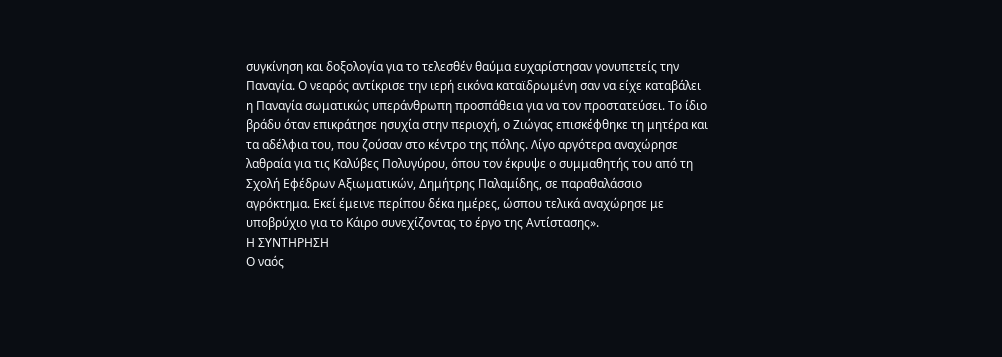συγκίνηση και δοξολογία για το τελεσθέν θαύμα ευχαρίστησαν γονυπετείς την Παναγία. Ο νεαρός αντίκρισε την ιερή εικόνα καταϊδρωμένη σαν να είχε καταβάλει η Παναγία σωματικώς υπεράνθρωπη προσπάθεια για να τον προστατεύσει. Το ίδιο βράδυ όταν επικράτησε ησυχία στην περιοχή, ο Ζιώγας επισκέφθηκε τη μητέρα και τα αδέλφια του, που ζούσαν στο κέντρο της πόλης. Λίγο αργότερα αναχώρησε λαθραία για τις Καλύβες Πολυγύρου, όπου τον έκρυψε ο συμμαθητής του από τη Σχολή Εφέδρων Αξιωματικών, Δημήτρης Παλαμίδης, σε παραθαλάσσιο αγρόκτημα. Εκεί έμεινε περίπου δέκα ημέρες, ώσπου τελικά αναχώρησε με υποβρύχιο για το Κάιρο συνεχίζοντας το έργο της Αντίστασης».
Η ΣΥΝΤΗΡΗΣΗ
Ο ναός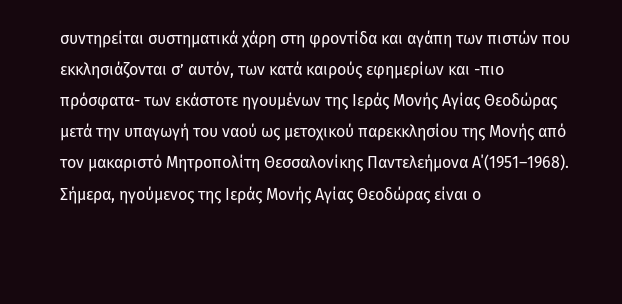συντηρείται συστηματικά χάρη στη φροντίδα και αγάπη των πιστών που εκκλησιάζονται σ’ αυτόν, των κατά καιρούς εφημερίων και -πιο πρόσφατα- των εκάστοτε ηγουμένων της Ιεράς Μονής Αγίας Θεοδώρας μετά την υπαγωγή του ναού ως μετοχικού παρεκκλησίου της Μονής από τον μακαριστό Μητροπολίτη Θεσσαλονίκης Παντελεήμονα Α΄(1951–1968). Σήμερα, ηγούμενος της Ιεράς Μονής Αγίας Θεοδώρας είναι ο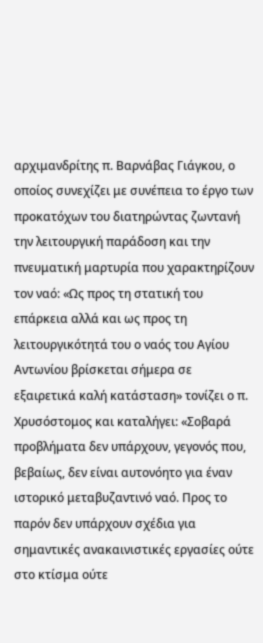αρχιμανδρίτης π. Βαρνάβας Γιάγκου, ο οποίος συνεχίζει με συνέπεια το έργο των προκατόχων του διατηρώντας ζωντανή την λειτουργική παράδοση και την πνευματική μαρτυρία που χαρακτηρίζουν τον ναό: «Ως προς τη στατική του επάρκεια αλλά και ως προς τη λειτουργικότητά του ο ναός του Αγίου Αντωνίου βρίσκεται σήμερα σε εξαιρετικά καλή κατάσταση» τονίζει ο π. Χρυσόστομος και καταλήγει: «Σοβαρά προβλήματα δεν υπάρχουν, γεγονός που, βεβαίως, δεν είναι αυτονόητο για έναν ιστορικό μεταβυζαντινό ναό. Προς το παρόν δεν υπάρχουν σχέδια για σημαντικές ανακαινιστικές εργασίες ούτε στο κτίσμα ούτε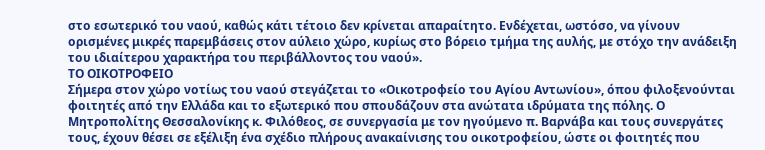στο εσωτερικό του ναού, καθώς κάτι τέτοιο δεν κρίνεται απαραίτητο. Ενδέχεται, ωστόσο, να γίνουν ορισμένες μικρές παρεμβάσεις στον αύλειο χώρο, κυρίως στο βόρειο τμήμα της αυλής, με στόχο την ανάδειξη του ιδιαίτερου χαρακτήρα του περιβάλλοντος του ναού».
ΤΟ ΟΙΚΟΤΡΟΦΕΙΟ
Σήμερα στον χώρο νοτίως του ναού στεγάζεται το «Οικοτροφείο του Αγίου Αντωνίου», όπου φιλοξενούνται φοιτητές από την Ελλάδα και το εξωτερικό που σπουδάζουν στα ανώτατα ιδρύματα της πόλης. Ο Μητροπολίτης Θεσσαλονίκης κ. Φιλόθεος, σε συνεργασία με τον ηγούμενο π. Βαρνάβα και τους συνεργάτες τους, έχουν θέσει σε εξέλιξη ένα σχέδιο πλήρους ανακαίνισης του οικοτροφείου, ώστε οι φοιτητές που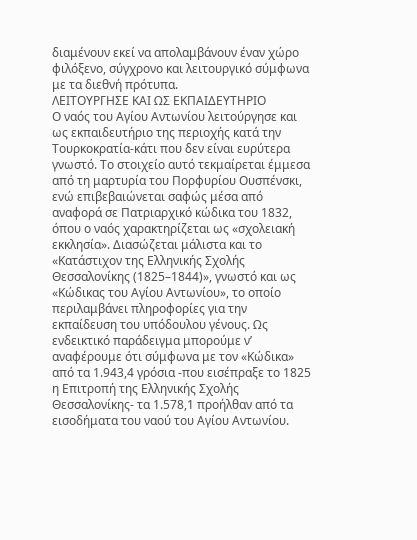διαμένουν εκεί να απολαμβάνουν έναν χώρο φιλόξενο, σύγχρονο και λειτουργικό σύμφωνα με τα διεθνή πρότυπα.
ΛΕΙΤΟΥΡΓΗΣΕ ΚΑΙ ΩΣ ΕΚΠΑΙΔΕΥΤΗΡΙΟ
Ο ναός του Αγίου Αντωνίου λειτούργησε και ως εκπαιδευτήριο της περιοχής κατά την Τουρκοκρατία-κάτι που δεν είναι ευρύτερα γνωστό. Το στοιχείο αυτό τεκμαίρεται έμμεσα από τη μαρτυρία του Πορφυρίου Ουσπένσκι, ενώ επιβεβαιώνεται σαφώς μέσα από αναφορά σε Πατριαρχικό κώδικα του 1832, όπου ο ναός χαρακτηρίζεται ως «σχολειακή εκκλησία». Διασώζεται μάλιστα και το «Κατάστιχον της Ελληνικής Σχολής Θεσσαλονίκης (1825–1844)», γνωστό και ως «Κώδικας του Αγίου Αντωνίου», το οποίο περιλαμβάνει πληροφορίες για την εκπαίδευση του υπόδουλου γένους. Ως ενδεικτικό παράδειγμα μπορούμε ν’ αναφέρουμε ότι σύμφωνα με τον «Κώδικα» από τα 1.943,4 γρόσια -που εισέπραξε το 1825 η Επιτροπή της Ελληνικής Σχολής Θεσσαλονίκης- τα 1.578,1 προήλθαν από τα εισοδήματα του ναού του Αγίου Αντωνίου.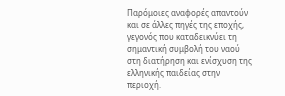Παρόμοιες αναφορές απαντούν και σε άλλες πηγές της εποχής, γεγονός που καταδεικνύει τη σημαντική συμβολή του ναού στη διατήρηση και ενίσχυση της ελληνικής παιδείας στην περιοχή.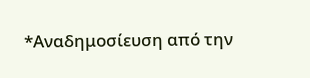*Αναδημοσίευση από την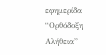εφημερίδα “Ορθόδοξη Αλήθεια”